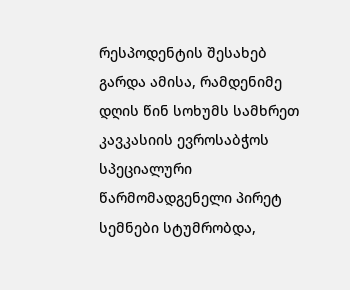რესპოდენტის შესახებ
გარდა ამისა, რამდენიმე დღის წინ სოხუმს სამხრეთ კავკასიის ევროსაბჭოს სპეციალური წარმომადგენელი პირეტ სემნები სტუმრობდა,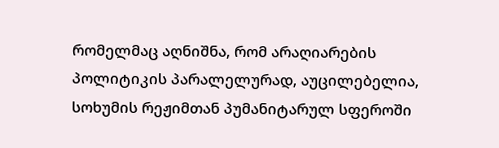რომელმაც აღნიშნა, რომ არაღიარების პოლიტიკის პარალელურად, აუცილებელია, სოხუმის რეჟიმთან პუმანიტარულ სფეროში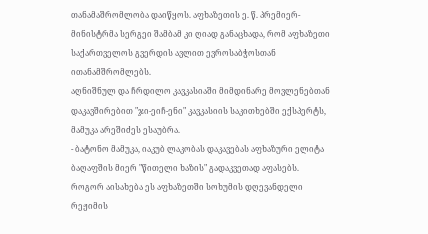თანამაშრომლობა დაიწყოს. აფხაზეთის ე. წ. პრემიერ-მინისტრმა სერგეი შამბამ კი ღიად განაცხადა, რომ აფხაზეთი საქართველოს გვერდის ავლით ევროსაბჭოსთან ითანამშრომლებს.
აღნიშნულ და ჩრდილო კავკასიაში მიმდინარე მოვლენებთან დაკავშირებით "ჯი-ეიჩ-ენი" კავკასიის საკითხებში ექსპერტს, მამუკა არეშიძეს ესაუბრა.
- ბატონო მამუკა, იაკუბ ლაკობას დაკავებას აფხაზური ელიტა ბაღაფშის მიერ "წითელი ხაზის" გადაკვეთად აფასებს. როგორ აისახება ეს აფხაზეთში სოხუმის დღევანდელი რეჟიმის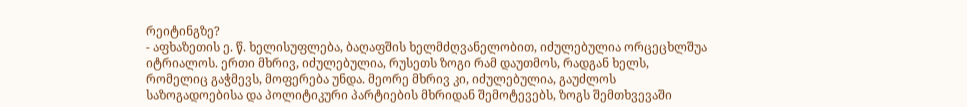რეიტინგზე?
- აფხაზეთის ე. წ. ხელისუფლება, ბაღაფშის ხელმძღვანელობით, იძულებულია ორცეცხლშუა იტრიალოს. ერთი მხრივ, იძულებულია, რუსეთს ზოგი რამ დაუთმოს, რადგან ხელს, რომელიც გაჭმევს, მოფერება უნდა. მეორე მხრივ კი, იძულებულია, გაუძლოს საზოგადოებისა და პოლიტიკური პარტიების მხრიდან შემოტევებს, ზოგს შემთხვევაში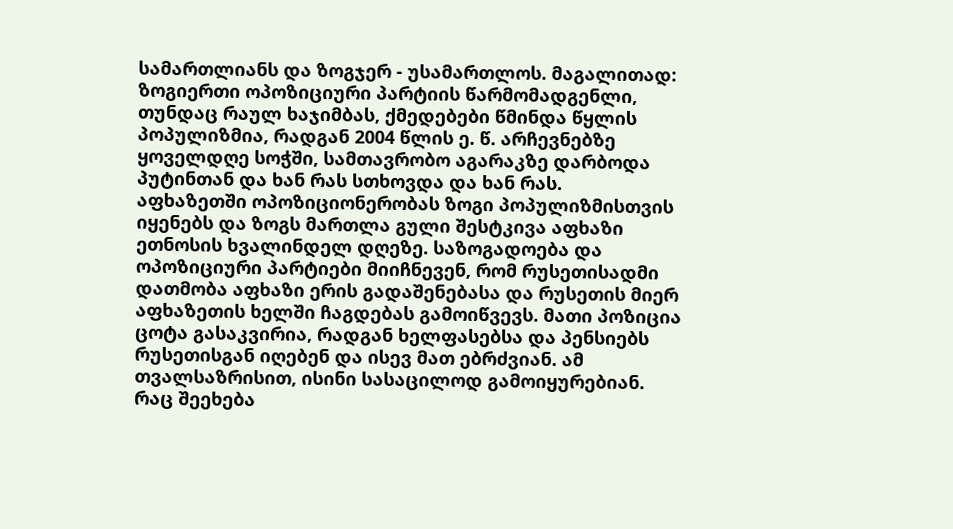სამართლიანს და ზოგჯერ - უსამართლოს. მაგალითად: ზოგიერთი ოპოზიციური პარტიის წარმომადგენლი, თუნდაც რაულ ხაჯიმბას, ქმედებები წმინდა წყლის პოპულიზმია, რადგან 2004 წლის ე. წ. არჩევნებზე ყოველდღე სოჭში, სამთავრობო აგარაკზე დარბოდა პუტინთან და ხან რას სთხოვდა და ხან რას.
აფხაზეთში ოპოზიციონერობას ზოგი პოპულიზმისთვის იყენებს და ზოგს მართლა გული შესტკივა აფხაზი ეთნოსის ხვალინდელ დღეზე. საზოგადოება და ოპოზიციური პარტიები მიიჩნევენ, რომ რუსეთისადმი დათმობა აფხაზი ერის გადაშენებასა და რუსეთის მიერ აფხაზეთის ხელში ჩაგდებას გამოიწვევს. მათი პოზიცია ცოტა გასაკვირია, რადგან ხელფასებსა და პენსიებს რუსეთისგან იღებენ და ისევ მათ ებრძვიან. ამ თვალსაზრისით, ისინი სასაცილოდ გამოიყურებიან.
რაც შეეხება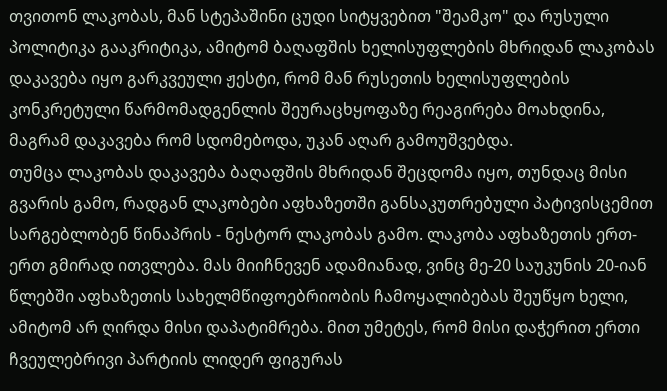თვითონ ლაკობას, მან სტეპაშინი ცუდი სიტყვებით "შეამკო" და რუსული პოლიტიკა გააკრიტიკა, ამიტომ ბაღაფშის ხელისუფლების მხრიდან ლაკობას დაკავება იყო გარკვეული ჟესტი, რომ მან რუსეთის ხელისუფლების კონკრეტული წარმომადგენლის შეურაცხყოფაზე რეაგირება მოახდინა, მაგრამ დაკავება რომ სდომებოდა, უკან აღარ გამოუშვებდა.
თუმცა ლაკობას დაკავება ბაღაფშის მხრიდან შეცდომა იყო, თუნდაც მისი გვარის გამო, რადგან ლაკობები აფხაზეთში განსაკუთრებული პატივისცემით სარგებლობენ წინაპრის - ნესტორ ლაკობას გამო. ლაკობა აფხაზეთის ერთ-ერთ გმირად ითვლება. მას მიიჩნევენ ადამიანად, ვინც მე-20 საუკუნის 20-იან წლებში აფხაზეთის სახელმწიფოებრიობის ჩამოყალიბებას შეუწყო ხელი, ამიტომ არ ღირდა მისი დაპატიმრება. მით უმეტეს, რომ მისი დაჭერით ერთი ჩვეულებრივი პარტიის ლიდერ ფიგურას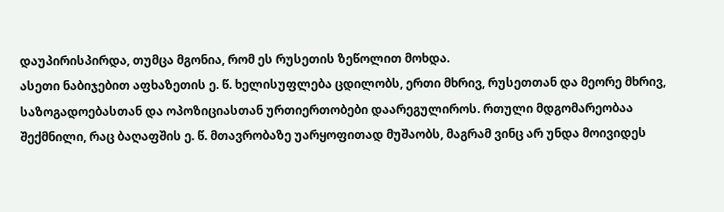დაუპირისპირდა, თუმცა მგონია, რომ ეს რუსეთის ზეწოლით მოხდა.
ასეთი ნაბიჯებით აფხაზეთის ე. წ. ხელისუფლება ცდილობს, ერთი მხრივ, რუსეთთან და მეორე მხრივ, საზოგადოებასთან და ოპოზიციასთან ურთიერთობები დაარეგულიროს. რთული მდგომარეობაა შექმნილი, რაც ბაღაფშის ე. წ. მთავრობაზე უარყოფითად მუშაობს, მაგრამ ვინც არ უნდა მოივიდეს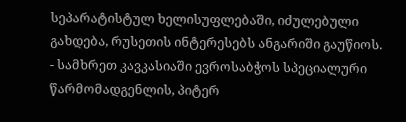სეპარატისტულ ხელისუფლებაში, იძულებული გახდება, რუსეთის ინტერესებს ანგარიში გაუწიოს.
- სამხრეთ კავკასიაში ევროსაბჭოს სპეციალური წარმომადგენლის, პიტერ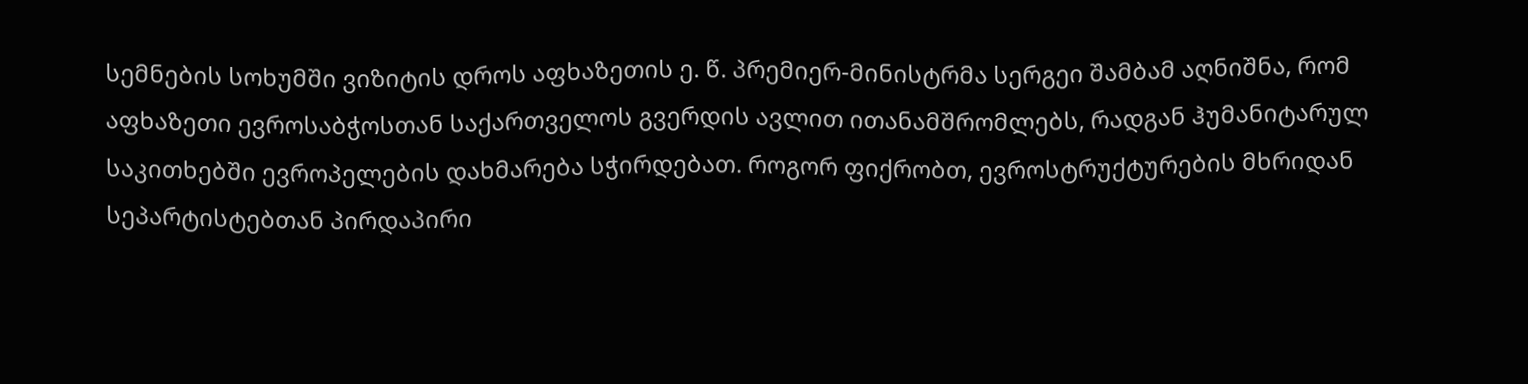სემნების სოხუმში ვიზიტის დროს აფხაზეთის ე. წ. პრემიერ-მინისტრმა სერგეი შამბამ აღნიშნა, რომ აფხაზეთი ევროსაბჭოსთან საქართველოს გვერდის ავლით ითანამშრომლებს, რადგან ჰუმანიტარულ საკითხებში ევროპელების დახმარება სჭირდებათ. როგორ ფიქრობთ, ევროსტრუქტურების მხრიდან სეპარტისტებთან პირდაპირი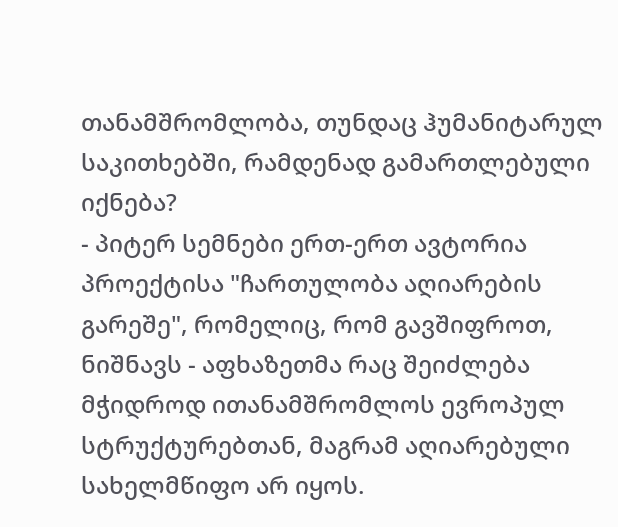თანამშრომლობა, თუნდაც ჰუმანიტარულ საკითხებში, რამდენად გამართლებული იქნება?
- პიტერ სემნები ერთ-ერთ ავტორია პროექტისა "ჩართულობა აღიარების გარეშე", რომელიც, რომ გავშიფროთ, ნიშნავს - აფხაზეთმა რაც შეიძლება მჭიდროდ ითანამშრომლოს ევროპულ სტრუქტურებთან, მაგრამ აღიარებული სახელმწიფო არ იყოს.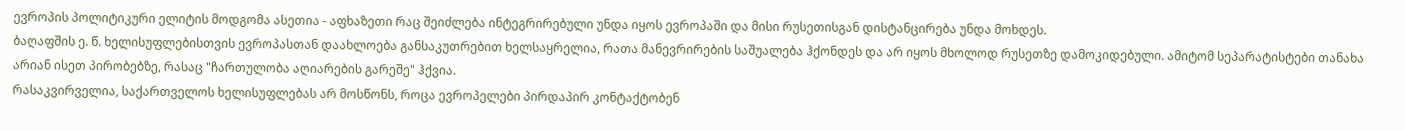ევროპის პოლიტიკური ელიტის მოდგომა ასეთია - აფხაზეთი რაც შეიძლება ინტეგრირებული უნდა იყოს ევროპაში და მისი რუსეთისგან დისტანცირება უნდა მოხდეს.
ბაღაფშის ე. წ. ხელისუფლებისთვის ევროპასთან დაახლოება განსაკუთრებით ხელსაყრელია, რათა მანევრირების საშუალება ჰქონდეს და არ იყოს მხოლოდ რუსეთზე დამოკიდებული. ამიტომ სეპარატისტები თანახა არიან ისეთ პირობებზე, რასაც "ჩართულობა აღიარების გარეშე" ჰქვია.
რასაკვირველია, საქართველოს ხელისუფლებას არ მოსწონს, როცა ევროპელები პირდაპირ კონტაქტობენ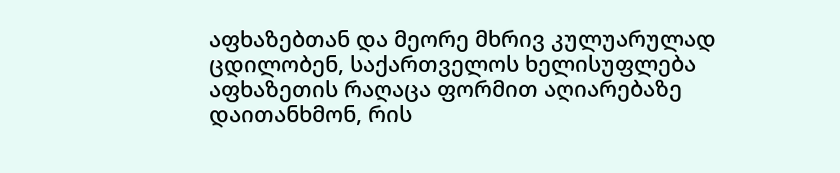აფხაზებთან და მეორე მხრივ კულუარულად ცდილობენ, საქართველოს ხელისუფლება აფხაზეთის რაღაცა ფორმით აღიარებაზე დაითანხმონ, რის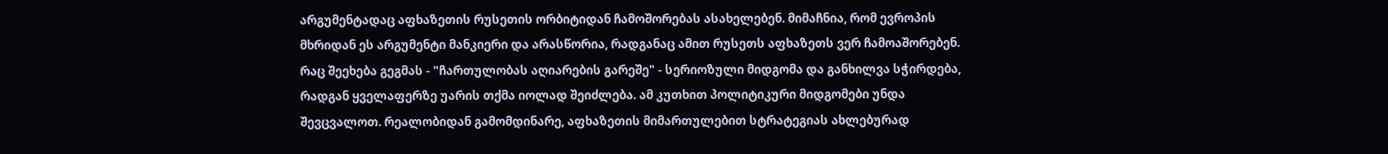არგუმენტადაც აფხაზეთის რუსეთის ორბიტიდან ჩამოშორებას ასახელებენ. მიმაჩნია, რომ ევროპის მხრიდან ეს არგუმენტი მანკიერი და არასწორია, რადგანაც ამით რუსეთს აფხაზეთს ვერ ჩამოაშორებენ.
რაც შეეხება გეგმას - "ჩართულობას აღიარების გარეშე" - სერიოზული მიდგომა და განხილვა სჭირდება, რადგან ყველაფერზე უარის თქმა იოლად შეიძლება. ამ კუთხით პოლიტიკური მიდგომები უნდა შევცვალოთ. რეალობიდან გამომდინარე, აფხაზეთის მიმართულებით სტრატეგიას ახლებურად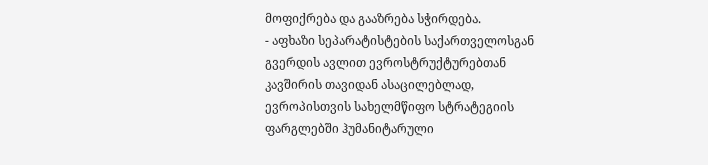მოფიქრება და გააზრება სჭირდება.
- აფხაზი სეპარატისტების საქართველოსგან გვერდის ავლით ევროსტრუქტურებთან კავშირის თავიდან ასაცილებლად, ევროპისთვის სახელმწიფო სტრატეგიის ფარგლებში ჰუმანიტარული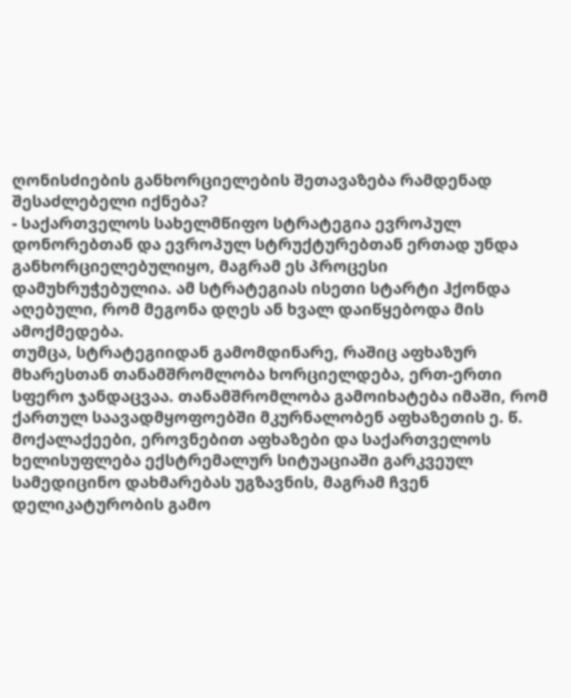ღონისძიების განხორციელების შეთავაზება რამდენად შესაძლებელი იქნება?
- საქართველოს სახელმწიფო სტრატეგია ევროპულ დონორებთან და ევროპულ სტრუქტურებთან ერთად უნდა განხორციელებულიყო, მაგრამ ეს პროცესი დამუხრუჭებულია. ამ სტრატეგიას ისეთი სტარტი ჰქონდა აღებული, რომ მეგონა დღეს ან ხვალ დაიწყებოდა მის ამოქმედება.
თუმცა, სტრატეგიიდან გამომდინარე, რაშიც აფხაზურ მხარესთან თანამშრომლობა ხორციელდება, ერთ-ერთი სფერო ჯანდაცვაა. თანამშრომლობა გამოიხატება იმაში, რომ ქართულ საავადმყოფოებში მკურნალობენ აფხაზეთის ე. წ. მოქალაქეები, ეროვნებით აფხაზები და საქართველოს ხელისუფლება ექსტრემალურ სიტუაციაში გარკვეულ სამედიცინო დახმარებას უგზავნის, მაგრამ ჩვენ დელიკატურობის გამო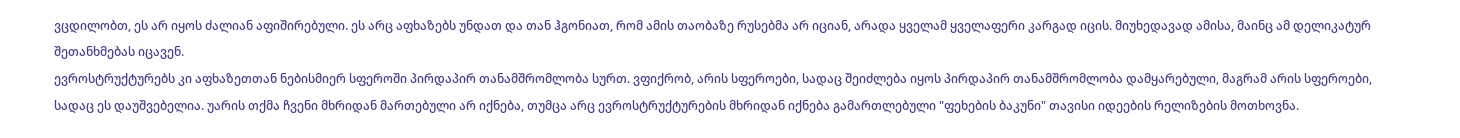ვცდილობთ, ეს არ იყოს ძალიან აფიშირებული. ეს არც აფხაზებს უნდათ და თან ჰგონიათ, რომ ამის თაობაზე რუსებმა არ იციან, არადა ყველამ ყველაფერი კარგად იცის. მიუხედავად ამისა, მაინც ამ დელიკატურ შეთანხმებას იცავენ.
ევროსტრუქტურებს კი აფხაზეთთან ნებისმიერ სფეროში პირდაპირ თანამშრომლობა სურთ. ვფიქრობ, არის სფეროები, სადაც შეიძლება იყოს პირდაპირ თანამშრომლობა დამყარებული, მაგრამ არის სფეროები, სადაც ეს დაუშვებელია. უარის თქმა ჩვენი მხრიდან მართებული არ იქნება, თუმცა არც ევროსტრუქტურების მხრიდან იქნება გამართლებული "ფეხების ბაკუნი" თავისი იდეების რელიზების მოთხოვნა.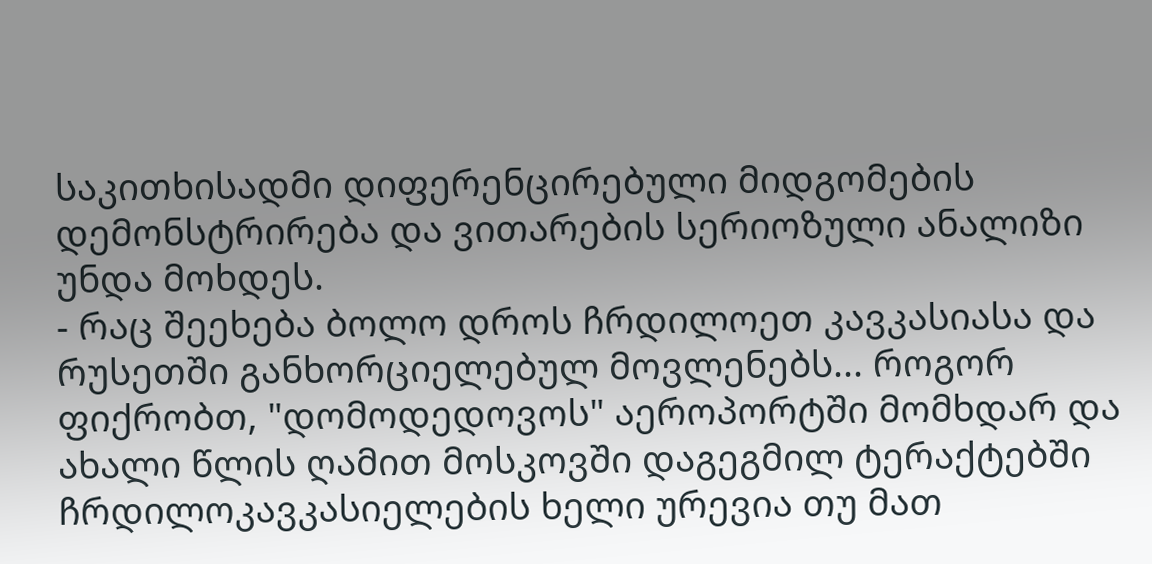საკითხისადმი დიფერენცირებული მიდგომების დემონსტრირება და ვითარების სერიოზული ანალიზი უნდა მოხდეს.
- რაც შეეხება ბოლო დროს ჩრდილოეთ კავკასიასა და რუსეთში განხორციელებულ მოვლენებს... როგორ ფიქრობთ, "დომოდედოვოს" აეროპორტში მომხდარ და ახალი წლის ღამით მოსკოვში დაგეგმილ ტერაქტებში ჩრდილოკავკასიელების ხელი ურევია თუ მათ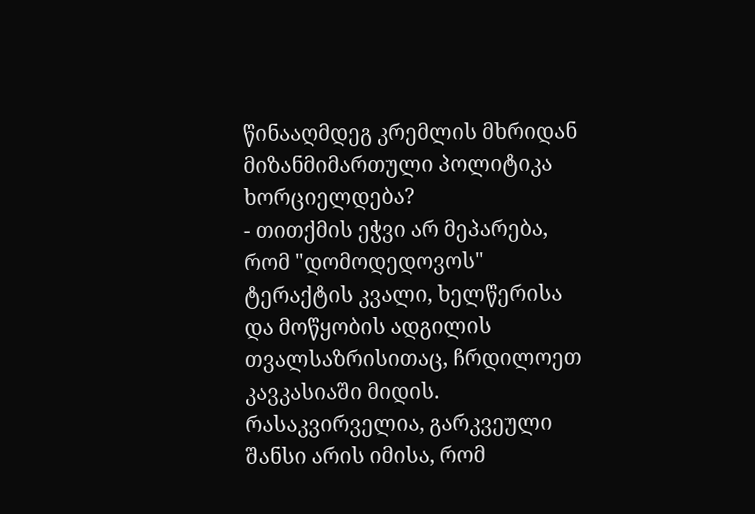წინააღმდეგ კრემლის მხრიდან მიზანმიმართული პოლიტიკა ხორციელდება?
- თითქმის ეჭვი არ მეპარება, რომ "დომოდედოვოს" ტერაქტის კვალი, ხელწერისა და მოწყობის ადგილის თვალსაზრისითაც, ჩრდილოეთ კავკასიაში მიდის. რასაკვირველია, გარკვეული შანსი არის იმისა, რომ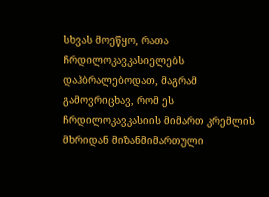სხვას მოეწყო, რათა ჩრდილოკავკასიელებს დაჰბრალებოდათ, მაგრამ გამოვრიცხავ, რომ ეს ჩრდილოკავკასიის მიმართ კრემლის მხრიდან მიზანმიმართული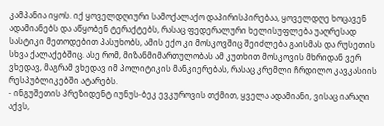კამპანია იყოს. იქ ყოველდღიური სამოქალაქო დაპირისპირებაა, ყოველდღე ხოცავენ ადამიანებს და აწყობენ ტერაქტებს, რასაც ფედერალური ხელისუფლება უაღრესად სასტიკი მეთოდებით პასუხობს, ამის ექო კი მოსკოვშიც შეიძლება გაისმას და რუსეთის სხვა ქალაქებშიც. ასე რომ, მიზანმიმართულობას ამ კუთხით მოსკოვის მხრიდან ვერ ვხედავ, მაგრამ ვხედავ იმ პოლიტიკის მანკიერებას, რასაც კრემლი ჩრდილო კავკასიის რესპუბლიკებში ატარებს.
- ინგუშეთის პრეზიდენტ იუნუს-ბეკ ევკუროვის თქმით, ყველა ადამიანი, ვისაც იარაღი აქვს,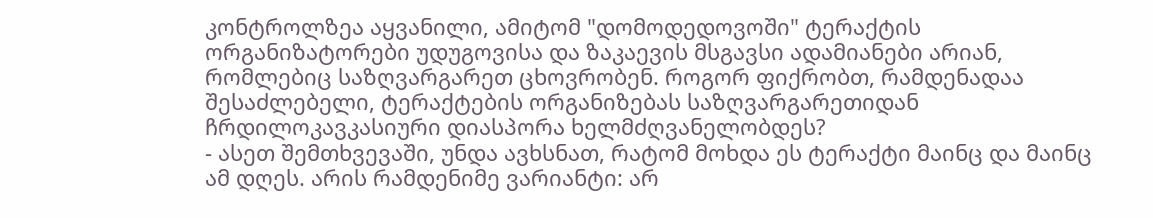კონტროლზეა აყვანილი, ამიტომ "დომოდედოვოში" ტერაქტის ორგანიზატორები უდუგოვისა და ზაკაევის მსგავსი ადამიანები არიან, რომლებიც საზღვარგარეთ ცხოვრობენ. როგორ ფიქრობთ, რამდენადაა შესაძლებელი, ტერაქტების ორგანიზებას საზღვარგარეთიდან ჩრდილოკავკასიური დიასპორა ხელმძღვანელობდეს?
- ასეთ შემთხვევაში, უნდა ავხსნათ, რატომ მოხდა ეს ტერაქტი მაინც და მაინც ამ დღეს. არის რამდენიმე ვარიანტი: არ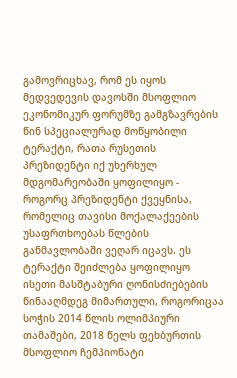გამოვრიცხავ, რომ ეს იყოს მედვედევის დავოსში მსოფლიო ეკონომიკურ ფორუმზე გამგზავრების წინ სპეციალურად მოწყობილი ტერაქტი, რათა რუსეთის პრეზიდენტი იქ უხერხულ მდგომარეობაში ყოფილიყო - როგორც პრეზიდენტი ქვეყნისა, რომელიც თავისი მოქალაქეების უსაფრთხოებას წლების განმავლობაში ვეღარ იცავს. ეს ტერაქტი შეიძლება ყოფილიყო ისეთი მასშტაბური ღონისძიებების წინააღმდეგ მიმართული, როგორიცაა სოჭის 2014 წლის ოლიმპიური თამაშები, 2018 წელს ფეხბურთის მსოფლიო ჩემპიონატი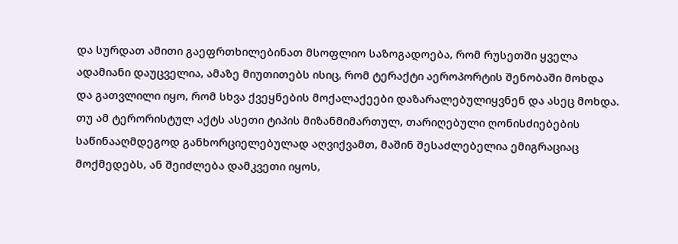და სურდათ ამითი გაეფრთხილებინათ მსოფლიო საზოგადოება, რომ რუსეთში ყველა ადამიანი დაუცველია, ამაზე მიუთითებს ისიც, რომ ტერაქტი აეროპორტის შენობაში მოხდა და გათვლილი იყო, რომ სხვა ქვეყნების მოქალაქეები დაზარალებულიყვნენ და ასეც მოხდა.
თუ ამ ტერორისტულ აქტს ასეთი ტიპის მიზანმიმართულ, თარიღებული ღონისძიებების საწინააღმდეგოდ განხორციელებულად აღვიქვამთ, მაშინ შესაძლებელია ემიგრაციაც მოქმედებს, ან შეიძლება დამკვეთი იყოს,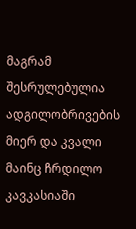მაგრამ შესრულებულია ადგილობრივების მიერ და კვალი მაინც ჩრდილო კავკასიაში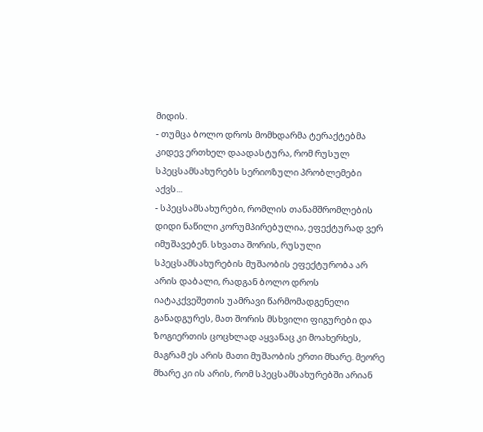მიდის.
- თუმცა ბოლო დროს მომხდარმა ტერაქტებმა კიდევ ერთხელ დაადასტურა, რომ რუსულ სპეცსამსახურებს სერიოზული პრობლემები აქვს...
- სპეცსამსახურები, რომლის თანამშრომლების დიდი ნაწილი კორუმპირებულია, ეფექტურად ვერ იმუშავებენ. სხვათა შორის, რუსული სპეცსამსახურების მუშაობის ეფექტურობა არ არის დაბალი, რადგან ბოლო დროს იატაკქვეშეთის უამრავი წარმომადგენელი განადგურეს, მათ შორის მსხვილი ფიგურები და ზოგიერთის ცოცხლად აყვანაც კი მოახერხეს, მაგრამ ეს არის მათი მუშაობის ერთი მხარე. მეორე მხარე კი ის არის, რომ სპეცსამსახურებში არიან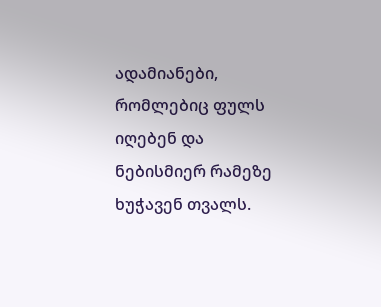ადამიანები, რომლებიც ფულს იღებენ და ნებისმიერ რამეზე ხუჭავენ თვალს.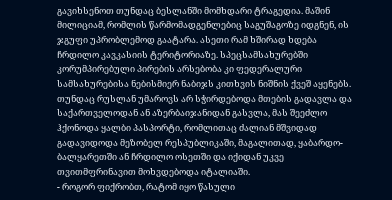გავიხსენოთ თუნდაც ბესლანში მომხდარი ტრაგედია. მაშინ მილიციამ, რომლის წარმომადგენლებიც საგუშაგოზე იდგნენ, ის ჯგუფი უპრობლემოდ გაატარა. ასეთი რამ ხშირად ხდება ჩრდილო კავკასიის ტერიტორიაზე. სპეცსამსახურებში კორუმპირებული პირების არსებობა კი ფედერალური სამსახურებისა ნებისმიერ ნაბიჯს კითხვის ნიშნის ქვეშ აყენებს.
თუნდაც რუსლან უმაროვს არ სჭირდებოდა მთების გადავლა და საქართველოდან ან აზერბაიჯანიდან გასვლა, მას შეეძლო ჰქონოდა ყალბი პასპორტი, რომლითაც ძალიან მშვიდად გადავიდოდა მეზობელ რესპუბლიკაში, მაგალითად, ყაბარდო-ბალყარეთში ან ჩრდილო ოსეთში და იქიდან უკვე თვითმფრინავით მოხვდებოდა იტალიაში.
- როგორ ფიქრობთ, რატომ იყო წასული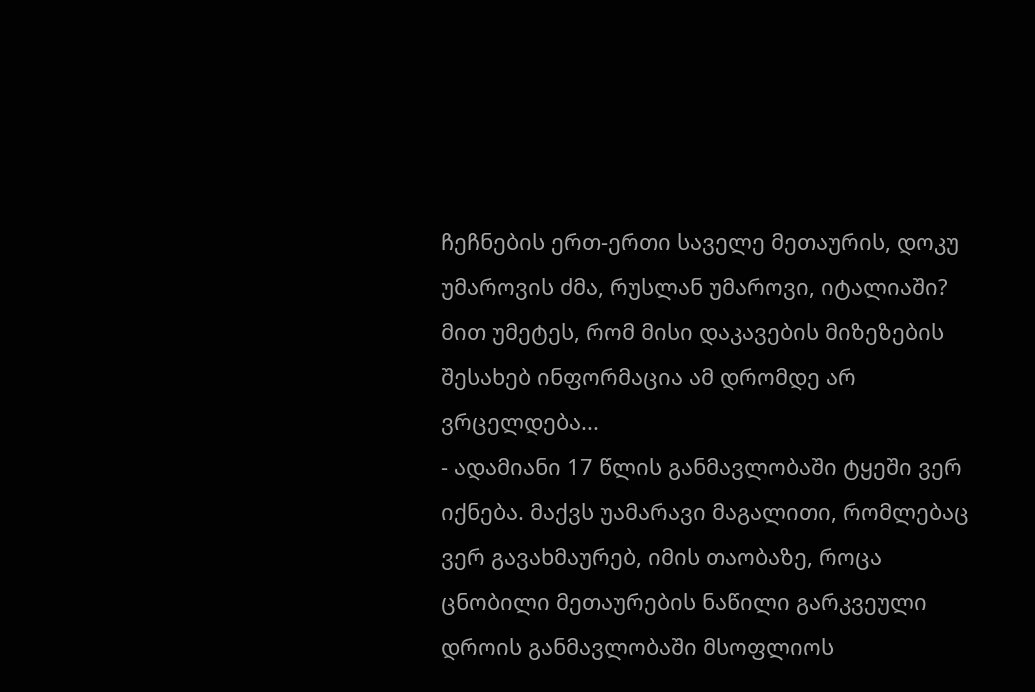ჩეჩნების ერთ-ერთი საველე მეთაურის, დოკუ უმაროვის ძმა, რუსლან უმაროვი, იტალიაში? მით უმეტეს, რომ მისი დაკავების მიზეზების შესახებ ინფორმაცია ამ დრომდე არ ვრცელდება...
- ადამიანი 17 წლის განმავლობაში ტყეში ვერ იქნება. მაქვს უამარავი მაგალითი, რომლებაც ვერ გავახმაურებ, იმის თაობაზე, როცა ცნობილი მეთაურების ნაწილი გარკვეული დროის განმავლობაში მსოფლიოს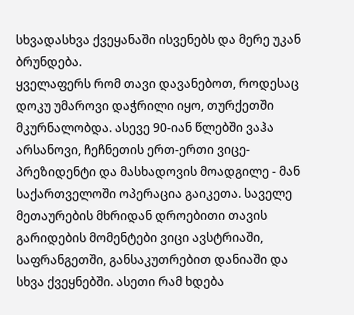სხვადასხვა ქვეყანაში ისვენებს და მერე უკან ბრუნდება.
ყველაფერს რომ თავი დავანებოთ, როდესაც დოკუ უმაროვი დაჭრილი იყო, თურქეთში მკურნალობდა. ასევე 90-იან წლებში ვაჰა არსანოვი, ჩეჩნეთის ერთ-ერთი ვიცე-პრეზიდენტი და მასხადოვის მოადგილე - მან საქართველოში ოპერაცია გაიკეთა. საველე მეთაურების მხრიდან დროებითი თავის გარიდების მომენტები ვიცი ავსტრიაში, საფრანგეთში, განსაკუთრებით დანიაში და სხვა ქვეყნებში. ასეთი რამ ხდება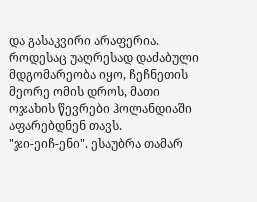და გასაკვირი არაფერია. როდესაც უაღრესად დაძაბული მდგომარეობა იყო, ჩეჩნეთის მეორე ომის დროს, მათი ოჯახის წევრები ჰოლანდიაში აფარებდნენ თავს.
"ჯი-ეიჩ-ენი". ესაუბრა თამარ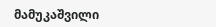მამუკაშვილი